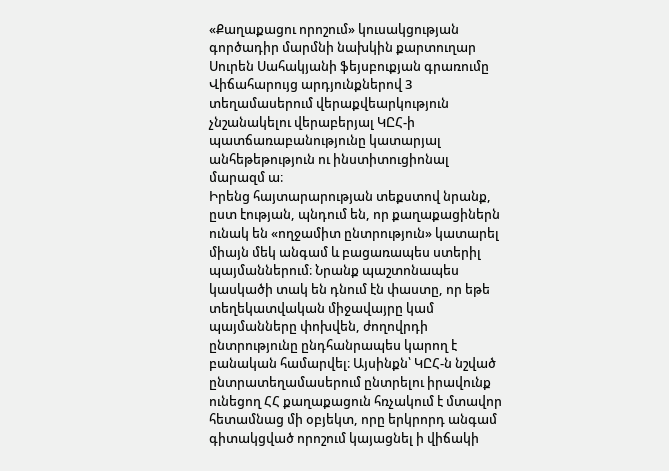«Քաղաքացու որոշում» կուսակցության գործադիր մարմնի նախկին քարտուղար Սուրեն Սահակյանի ֆեյսբուքյան գրառումը
Վիճահարույց արդյունքներով 3 տեղամասերում վերաքվեարկություն չնշանակելու վերաբերյալ ԿԸՀ-ի պատճառաբանությունը կատարյալ անհեթեթություն ու ինստիտուցիոնալ մարազմ ա։
Իրենց հայտարարության տեքստով նրանք, ըստ էության, պնդում են, որ քաղաքացիներն ունակ են «ողջամիտ ընտրություն» կատարել միայն մեկ անգամ և բացառապես ստերիլ պայմաններում։ Նրանք պաշտոնապես կասկածի տակ են դնում էն փաստը, որ եթե տեղեկատվական միջավայրը կամ պայմանները փոխվեն, ժողովրդի ընտրությունը ընդհանրապես կարող է բանական համարվել։ Այսինքն՝ ԿԸՀ-ն նշված ընտրատեղամասերում ընտրելու իրավունք ունեցող ՀՀ քաղաքացուն հռչակում է մտավոր հետամնաց մի օբյեկտ, որը երկրորդ անգամ գիտակցված որոշում կայացնել ի վիճակի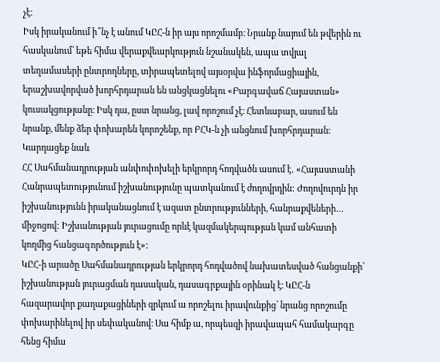չէ։
Իսկ իրականում ի՞նչ է անում ԿԸՀ-ն իր այս որոշմամբ։ Նրանք նայում են թվերին ու հասկանում՝ եթե հիմա վերաքվեարկություն նշանակեն, ապա տվյալ տեղամասերի ընտրողները, տիրապետելով այսօրվա ինֆորմացիային, երաշխավորված խորհրդարան են անցկացնելու «Բարգավաճ Հայաստան» կուսակցությանը։ Իսկ դա, ըստ նրանց, լավ որոշում չէ։ Հետևաբար, ասում են նրանք, մենք ձեր փոխարեն կորոշենք, որ ԲՀԿ-ն չի անցնում խորհրդարան։
Կարդացեք նաև
ՀՀ Սահմանադրության անփոփոխելի երկրորդ հոդվածն ասում է․ «Հայաստանի Հանրապետությունում իշխանությունը պատկանում է ժողովրդին: Ժողովուրդն իր իշխանությունն իրականացնում է ազատ ընտրությունների, հանրաքվեների… միջոցով: Իշխանության յուրացումը որևէ կազմակերպության կամ անհատի կողմից հանցագործություն է»:
ԿԸՀ-ի արածը Սահմանադրության երկրորդ հոդվածով նախատեսված հանցանքի՝ իշխանության յուրացման դասական, դասագրքային օրինակ է։ ԿԸՀ-ն հազարավոր քաղաքացիների զրկում ա որոշելու իրավունքից՝ նրանց որոշումը փոխարինելով իր սեփականով։ Սա հիմք ա, որպեսզի իրավապահ համակարգը հենց հիմա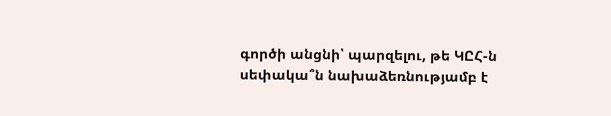գործի անցնի՝ պարզելու, թե ԿԸՀ-ն սեփակա՞ն նախաձեռնությամբ է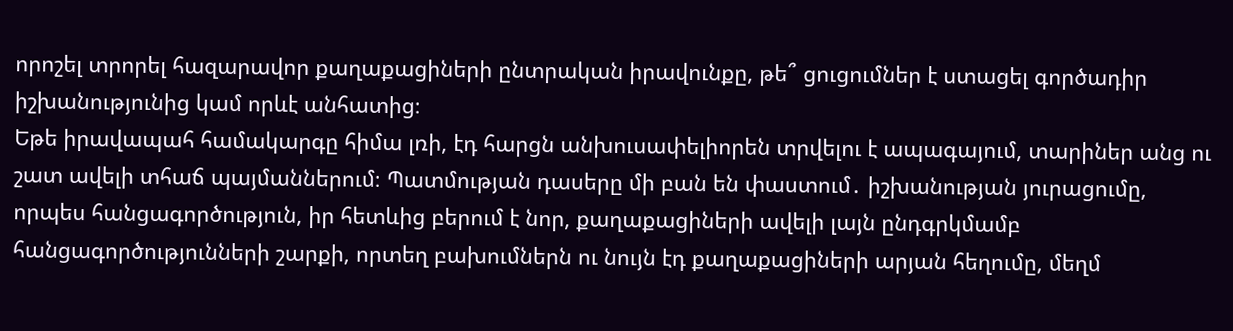որոշել տրորել հազարավոր քաղաքացիների ընտրական իրավունքը, թե՞ ցուցումներ է ստացել գործադիր իշխանությունից կամ որևէ անհատից։
Եթե իրավապահ համակարգը հիմա լռի, էդ հարցն անխուսափելիորեն տրվելու է ապագայում, տարիներ անց ու շատ ավելի տհաճ պայմաններում։ Պատմության դասերը մի բան են փաստում․ իշխանության յուրացումը, որպես հանցագործություն, իր հետևից բերում է նոր, քաղաքացիների ավելի լայն ընդգրկմամբ հանցագործությունների շարքի, որտեղ բախումներն ու նույն էդ քաղաքացիների արյան հեղումը, մեղմ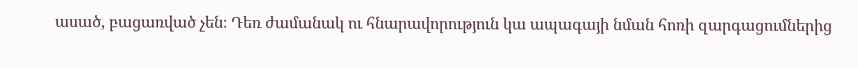ասած, բացառված չեն։ Դեռ ժամանակ ու հնարավորություն կա ապագայի նման հոռի զարգացումներից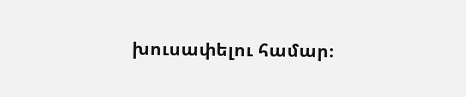խուսափելու համար։